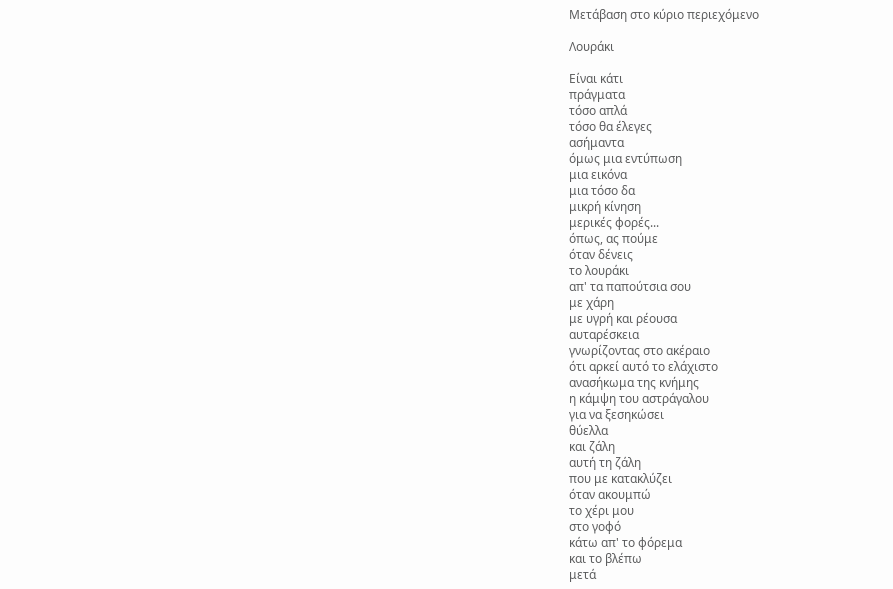Μετάβαση στο κύριο περιεχόμενο

Λουράκι

Είναι κάτι
πράγματα
τόσο απλά
τόσο θα έλεγες
ασήμαντα
όμως μια εντύπωση
μια εικόνα
μια τόσο δα
μικρή κίνηση
μερικές φορές...
όπως, ας πούμε
όταν δένεις
το λουράκι
απ' τα παπούτσια σου
με χάρη
με υγρή και ρέουσα
αυταρέσκεια
γνωρίζοντας στο ακέραιο
ότι αρκεί αυτό το ελάχιστο
ανασήκωμα της κνήμης
η κάμψη του αστράγαλου
για να ξεσηκώσει
θύελλα
και ζάλη
αυτή τη ζάλη
που με κατακλύζει
όταν ακουμπώ
το χέρι μου
στο γοφό
κάτω απ' το φόρεμα
και το βλέπω
μετά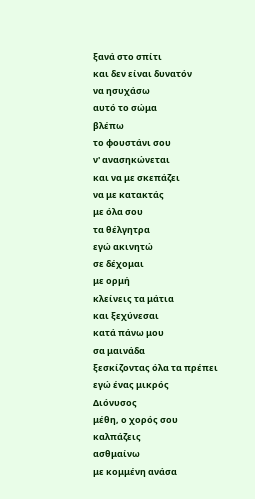ξανά στο σπίτι
και δεν είναι δυνατόν
να ησυχάσω
αυτό το σώμα
βλέπω
το φουστάνι σου
ν' ανασηκώνεται
και να με σκεπάζει
να με κατακτάς
με όλα σου
τα θέλγητρα
εγώ ακινητώ
σε δέχομαι
με ορμή
κλείνεις τα μάτια
και ξεχύνεσαι
κατά πάνω μου
σα μαινάδα
ξεσκίζοντας όλα τα πρέπει
εγώ ένας μικρός
Διόνυσος
μέθη, ο χορός σου
καλπάζεις
ασθμαίνω
με κομμένη ανάσα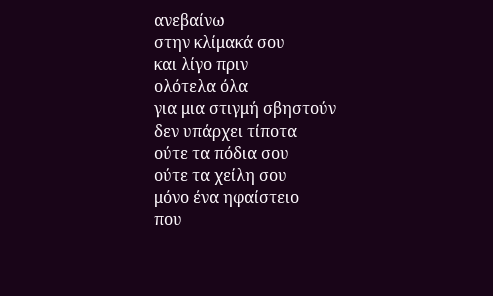ανεβαίνω
στην κλίμακά σου
και λίγο πριν
ολότελα όλα
για μια στιγμή σβηστούν
δεν υπάρχει τίποτα
ούτε τα πόδια σου
ούτε τα χείλη σου
μόνο ένα ηφαίστειο
που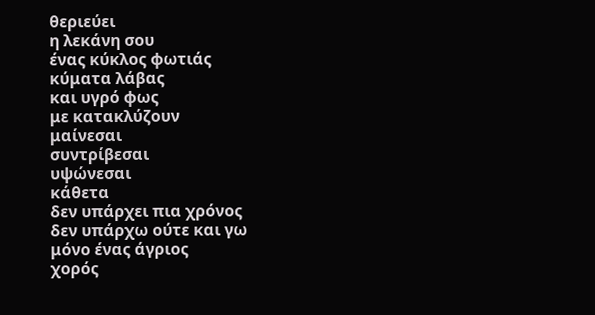θεριεύει
η λεκάνη σου
ένας κύκλος φωτιάς
κύματα λάβας
και υγρό φως
με κατακλύζουν
μαίνεσαι
συντρίβεσαι
υψώνεσαι
κάθετα
δεν υπάρχει πια χρόνος
δεν υπάρχω ούτε και γω
μόνο ένας άγριος
χορός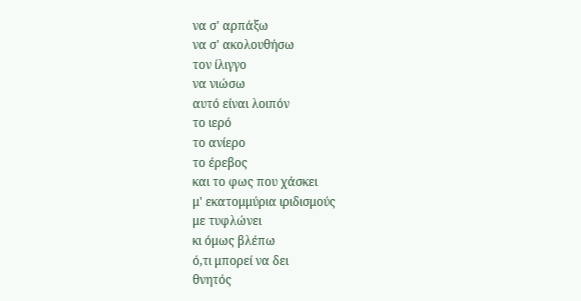να σ' αρπάξω
να σ' ακολουθήσω
τον ίλιγγο
να νιώσω
αυτό είναι λοιπόν
το ιερό
το ανίερο
το έρεβος
και το φως που χάσκει
μ' εκατομμύρια ιριδισμούς
με τυφλώνει
κι όμως βλέπω
ό,τι μπορεί να δει
θνητός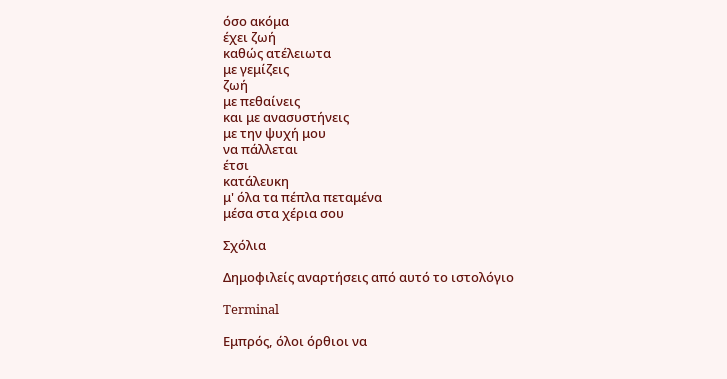όσο ακόμα
έχει ζωή
καθώς ατέλειωτα
με γεμίζεις
ζωή
με πεθαίνεις
και με ανασυστήνεις
με την ψυχή μου
να πάλλεται
έτσι
κατάλευκη
μ' όλα τα πέπλα πεταμένα
μέσα στα χέρια σου

Σχόλια

Δημοφιλείς αναρτήσεις από αυτό το ιστολόγιο

Terminal

Εμπρός, όλοι όρθιοι να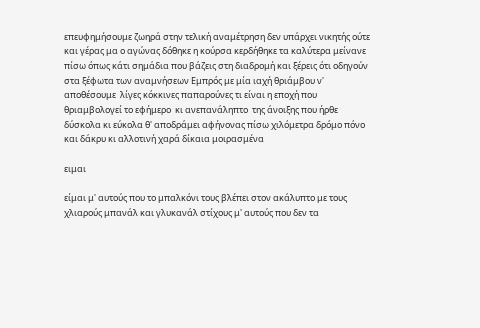επευφημήσουμε ζωηρά στην τελική αναμέτρηση δεν υπάρχει νικητής ούτε και γέρας μα ο αγώνας δόθηκε η κούρσα κερδήθηκε τα καλύτερα μείνανε πίσω όπως κάτι σημάδια που βάζεις στη διαδρομή και ξέρεις ότι οδηγούν στα ξέφωτα των αναμνήσεων Εμπρός με μία ιαχή θριάμβου ν' αποθέσουμε  λίγες κόκκινες παπαρούνες τι είναι η εποχή που θριαμβολογεί το εφήμερο  κι ανεπανάληπτο  της άνοιξης που ήρθε δύσκολα κι εύκολα θ' αποδράμει αφήνονας πίσω χιλόμετρα δρόμο πόνο και δάκρυ κι αλλοτινή χαρά δίκαια μοιρασμένα

ειμαι

είμαι μ' αυτούς που το μπαλκόνι τους βλέπει στον ακάλυπτο με τους χλιαρούς μπανάλ και γλυκανάλ στίχους μ' αυτούς που δεν τα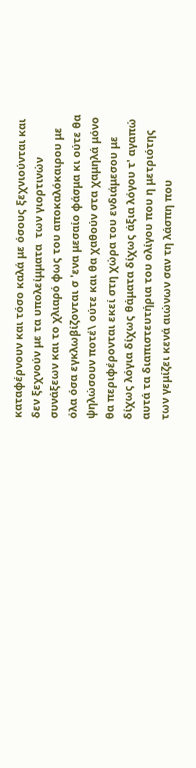καταφέρνουν και τόσο καλά με όσους ξεχνιούνται και δεν ξεχνούν με τα υπολείμματα  των γιορτινών συνάξεων και το χλιαρό φως του αποκαλόκαιρου με όλα όσα εγκλωβίζονται σ 'ενα μεσαίο φάσμα κι ούτε θα ψηλώσουν ποτέ\ ούτε και θα χαθούν στα χαμηλά μόνο θα περιφέρονται εκεί στη χώρα του ενδιάμεσου με δίχως λόγια δίχως θάματα δίχως άξια λόγου τ' αγαπώ αυτά τα διαπιστευτήρια του ολίγου που η μετριότης των γεμίζει κενά αιώνων σαν τη λάσπη που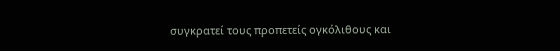συγκρατεί τους προπετείς ογκόλιθους και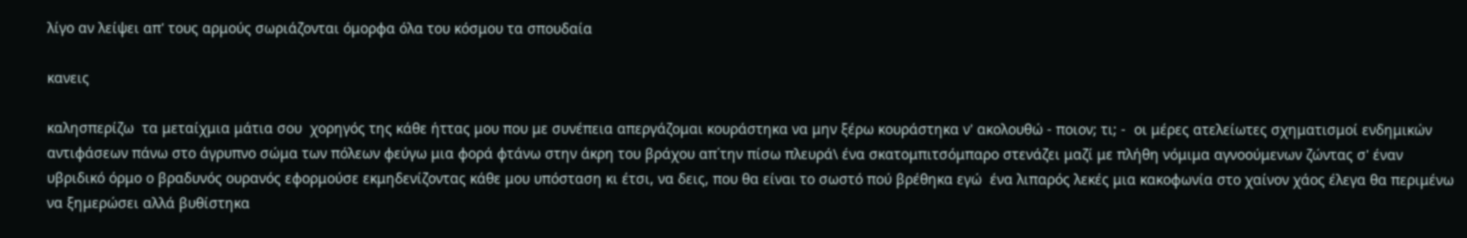λίγο αν λείψει απ' τους αρμούς σωριάζονται όμορφα όλα του κόσμου τα σπουδαία

κανεις

καλησπερίζω  τα μεταίχμια μάτια σου  χορηγός της κάθε ήττας μου που με συνέπεια απεργάζομαι κουράστηκα να μην ξέρω κουράστηκα ν' ακολουθώ - ποιον; τι; -  οι μέρες ατελείωτες σχηματισμοί ενδημικών αντιφάσεων πάνω στο άγρυπνο σώμα των πόλεων φεύγω μια φορά φτάνω στην άκρη του βράχου απ΄την πίσω πλευρά\ ένα σκατομπιτσόμπαρο στενάζει μαζί με πλήθη νόμιμα αγνοούμενων ζώντας σ' έναν υβριδικό όρμο ο βραδυνός ουρανός εφορμούσε εκμηδενίζοντας κάθε μου υπόσταση κι έτσι, να δεις, που θα είναι το σωστό πού βρέθηκα εγώ  ένα λιπαρός λεκές μια κακοφωνία στο χαίνον χάος έλεγα θα περιμένω να ξημερώσει αλλά βυθίστηκα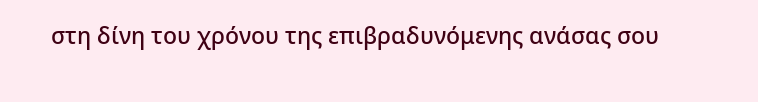στη δίνη του χρόνου της επιβραδυνόμενης ανάσας σου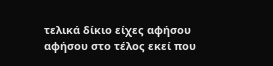τελικά δίκιο είχες αφήσου αφήσου στο τέλος εκεί που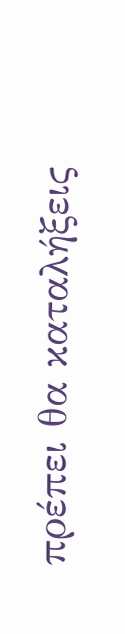πρέπει θα καταλήξεις